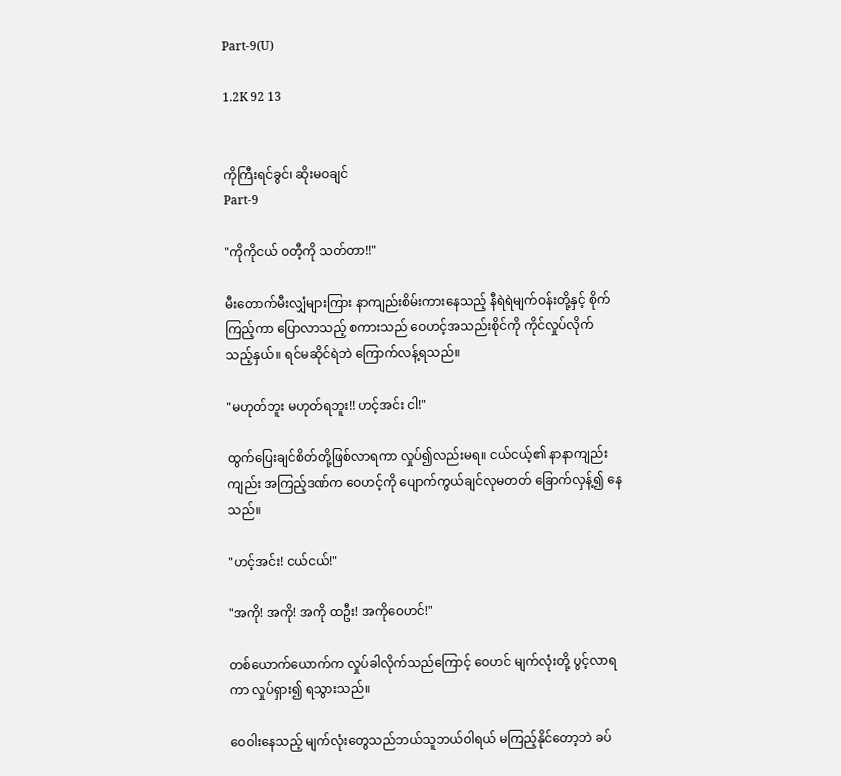Part-9(U)

1.2K 92 13


ကိုကြီးရင်ခွင်၊ ဆိုးမဝချင်
Part-9

"ကိုကိုငယ် ဝတီ့ကို သတ်တာ!!"

မီးတောက်မီးလျှံများကြား နာကျည်းစိမ်းကားနေသည့် နီရဲရဲမျက်ဝန်းတို့နှင့် စိုက်ကြည့်ကာ ပြောလာသည့် စကားသည် ဝေဟင့်အသည်းစိုင်ကို ကိုင်လှုပ်လိုက်သည့်နှယ်။ ရင်မဆိုင်ရဲဘဲ ကြောက်လန့်ရသည်။

"မဟုတ်ဘူး မဟုတ်ရဘူး!! ဟင့်အင်း ငါ!"

ထွက်ပြေးချင်စိတ်တို့ဖြစ်လာရကာ လှုပ်၍လည်းမရ။ ငယ်ငယ့်၏ နာနာကျည်းကျည်း အကြည့်ဒဏ်က ဝေဟင့်ကို ပျောက်ကွယ်ချင်လုမတတ် ခြောက်လှန့်၍ နေသည်။

"ဟင့်အင်း! ငယ်ငယ်!"

"အကို! အကို! အကို ထဦး! အကိုဝေဟင်!"

တစ်ယောက်ယောက်က လှုပ်ခါလိုက်သည်ကြောင့် ဝေဟင် မျက်လုံးတို့ ပွင့်လာရကာ လှုပ်ရှား၍ ရသွားသည်။

ဝေဝါးနေသည့် မျက်လုံးတွေသည်ဘယ်သူဘယ်ဝါရယ် မကြည့်နိုင်တော့ဘဲ ခပ်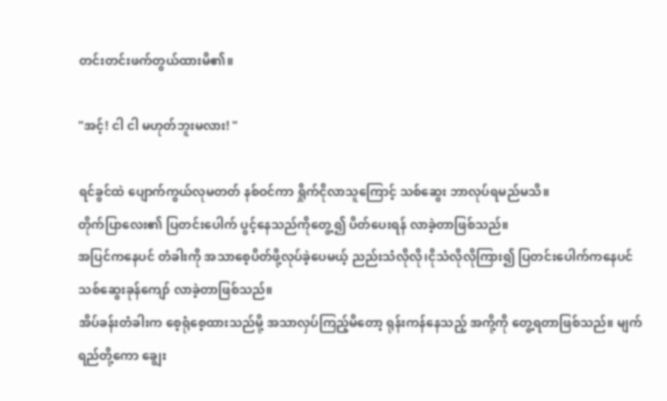တင်းတင်းဖက်တွယ်ထားမိ၏။

"အင့်! ငါ ငါ မဟုတ်ဘူးမလား! "

ရင်ခွင်ထဲ ပျောက်ကွယ်လုမတတ် နစ်ဝင်ကာ ရှိုက်ငိုလာသူကြောင့် သစ်ဆွေး ဘာလုပ်ရမည်မသိ။
တိုက်ပြာလေး၏ ပြတင်းပေါက် ပွင့်နေသည်ကိုတွေ့၍ ပိတ်ပေးရန် လာခဲ့တာဖြစ်သည်။
အပြင်ကနေပင် တံခါးကို အသာစေ့ပိတ်ဖို့လုပ်ခဲ့ပေမယ့် ညည်းသံလိုလို၊ငိုသံလိုလိုကြား၍ ပြတင်းပေါက်ကနေပင် သစ်ဆွေးခုန်‌ကျော် လာခဲ့တာဖြစ်သည်။
အိပ်ခန်းတံခါးက စေ့ရုံစေ့ထားသည်မို့ အသာလှပ်ကြည့်မိတော့ ရုန်းကန်နေသည့် အကို့ကို တွေ့ရတာဖြစ်သည်။ မျက်ရည်တို့ကော ချွေး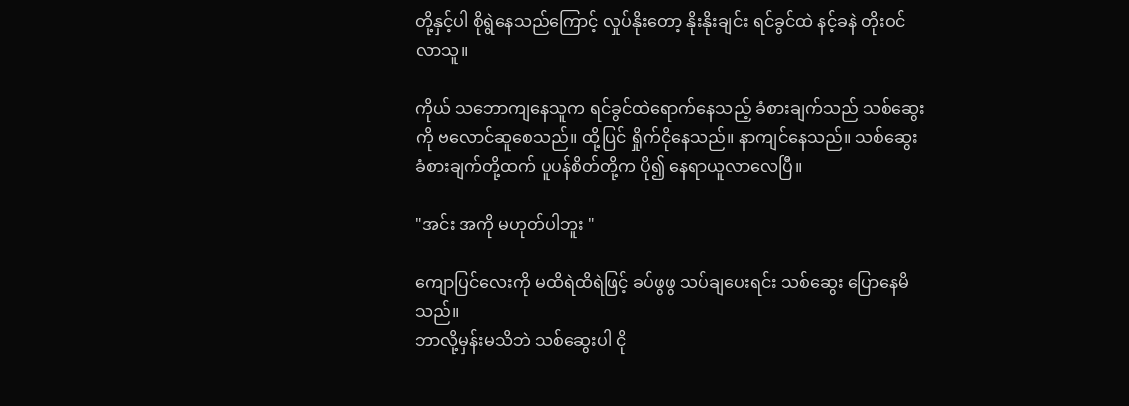တို့နှင့်ပါ စိုရွဲနေသည်ကြောင့် လှုပ်နိုးတော့ နိုးနိုးချင်း ရင်ခွင်ထဲ နင့်ခနဲ တိုးဝင်လာသူ။

ကိုယ် သဘောကျနေသူက ရင်ခွင်ထဲရောက်နေသည့် ခံစားချက်သည် သစ်ဆွေးကို ဗလောင်ဆူစေသည်။ ထို့ပြင် ရှိုက်ငိုနေသည်။ နာကျင်နေသည်။ သစ်ဆွေးခံစားချက်တို့ထက် ပူပန်စိတ်တို့က ပို၍ နေရာယူလာလေပြီ။

"အင်း အကို မဟုတ်ပါဘူး "

ကျောပြင်လေးကို မထိရဲထိရဲဖြင့် ခပ်ဖွဖွ သပ်ချပေးရင်း သစ်ဆွေး ပြောနေမိသည်။
ဘာလို့မှန်းမသိဘဲ သစ်ဆွေးပါ ငို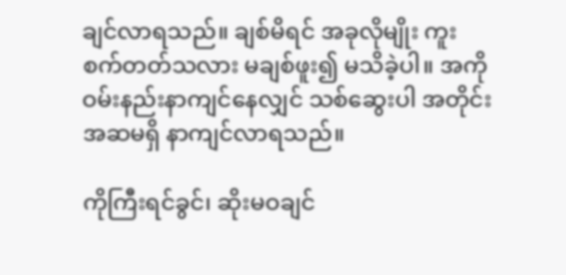ချင်လာရသည်။ ချစ်မိရင် အခုလိုမျိုး ကူးစက်တတ်သလား မချစ်ဖူး၍ မသိခဲ့ပါ။ အကို ဝမ်းနည်းနာကျင်နေလျှင် သစ်ဆွေးပါ အတိုင်းအဆမရှိ နာကျင်လာရသည်။

ကိုကြီးရင်ခွင်၊ ဆိုးမဝချင်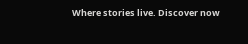Where stories live. Discover now